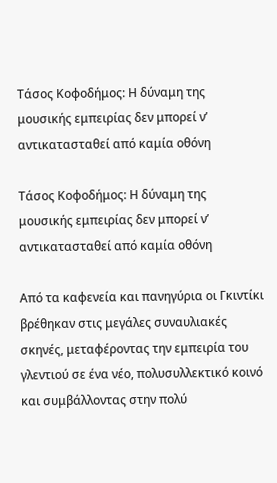Τάσος Κοφοδήμος: Η δύναμη της μουσικής εμπειρίας δεν μπορεί ν’ αντικατασταθεί από καμία οθόνη

Τάσος Κοφοδήμος: Η δύναμη της μουσικής εμπειρίας δεν μπορεί ν’ αντικατασταθεί από καμία οθόνη

Από τα καφενεία και πανηγύρια οι Γκιντίκι βρέθηκαν στις μεγάλες συναυλιακές σκηνές, μεταφέροντας την εμπειρία του γλεντιού σε ένα νέο, πολυσυλλεκτικό κοινό και συμβάλλοντας στην πολύ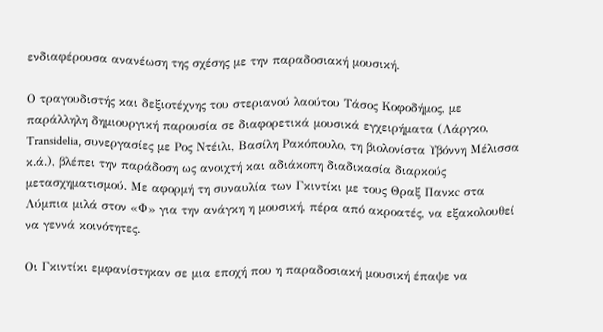ενδιαφέρουσα ανανέωση της σχέσης με την παραδοσιακή μουσική.

Ο τραγουδιστής και δεξιοτέχνης του στεριανού λαούτου Τάσος Κοφοδήμος, με παράλληλη δημιουργική παρουσία σε διαφορετικά μουσικά εγχειρήματα (Λάργκο, Transidelia, συνεργασίες με Ρος Ντέιλι, Βασίλη Ρακόπουλο, τη βιολονίστα Υβόννη Μέλισσα κ.ά.), βλέπει την παράδοση ως ανοιχτή και αδιάκοπη διαδικασία διαρκούς μετασχηματισμού. Με αφορμή τη συναυλία των Γκιντίκι με τους Θραξ Πανκc στα Λύμπια μιλά στον «Φ» για την ανάγκη η μουσική, πέρα από ακροατές, να εξακολουθεί να γεννά κοινότητες.

Οι Γκιντίκι εμφανίστηκαν σε μια εποχή που η παραδοσιακή μουσική έπαψε να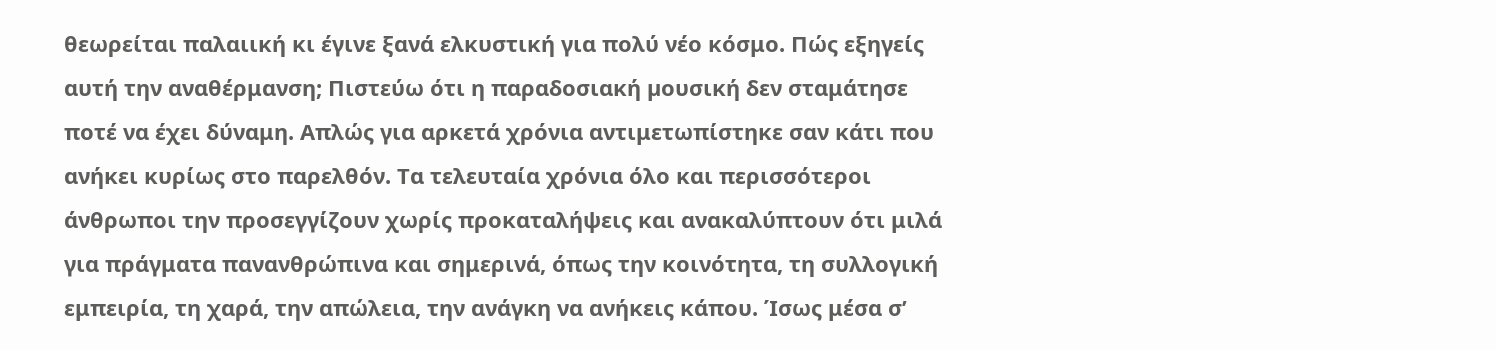θεωρείται παλαιική κι έγινε ξανά ελκυστική για πολύ νέο κόσμο. Πώς εξηγείς αυτή την αναθέρμανση; Πιστεύω ότι η παραδοσιακή µουσική δεν σταμάτησε ποτέ να έχει δύναμη. Απλώς για αρκετά χρόνια αντιμετωπίστηκε σαν κάτι που ανήκει κυρίως στο παρελθόν. Τα τελευταία χρόνια όλο και περισσότεροι άνθρωποι την προσεγγίζουν χωρίς προκαταλήψεις και ανακαλύπτουν ότι μιλά για πράγματα πανανθρώπινα και σημερινά, όπως την κοινότητα, τη συλλογική εμπειρία, τη χαρά, την απώλεια, την ανάγκη να ανήκεις κάπου. Ίσως μέσα σ’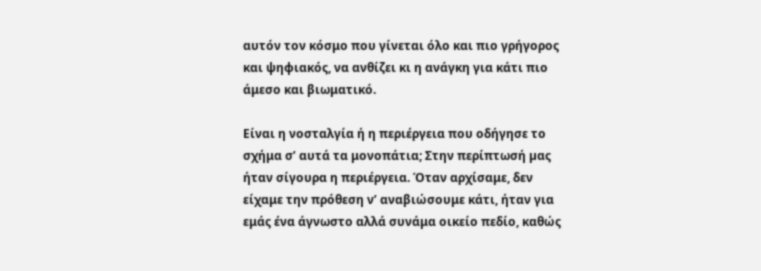αυτόν τον κόσμο που γίνεται όλο και πιο γρήγορος και ψηφιακός, να ανθίζει κι η ανάγκη για κάτι πιο άμεσο και βιωματικό.

Είναι η νοσταλγία ή η περιέργεια που οδήγησε το σχήμα σ’ αυτά τα μονοπάτια; Στην περίπτωσή µας ήταν σίγουρα η περιέργεια. Όταν αρχίσαμε, δεν είχαμε την πρόθεση ν’ αναβιώσουμε κάτι, ήταν για εμάς ένα άγνωστο αλλά συνάμα οικείο πεδίο, καθώς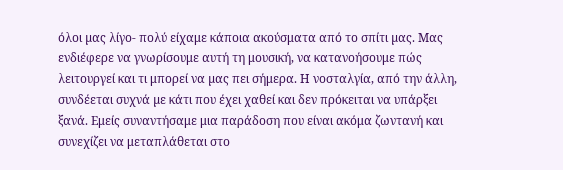όλοι µας λίγο- πολύ είχαμε κάποια ακούσματα από το σπίτι µας. Μας ενδιέφερε να γνωρίσουμε αυτή τη μουσική, να κατανοήσουμε πώς λειτουργεί και τι μπορεί να µας πει σήμερα. Η νοσταλγία, από την άλλη, συνδέεται συχνά µε κάτι που έχει χαθεί και δεν πρόκειται να υπάρξει ξανά. Εμείς συναντήσαμε μια παράδοση που είναι ακόμα ζωντανή και συνεχίζει να μεταπλάθεται στο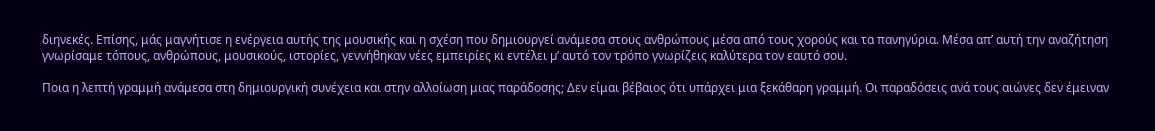διηνεκές. Επίσης, μάς μαγνήτισε η ενέργεια αυτής της μουσικής και η σχέση που δημιουργεί ανάμεσα στους ανθρώπους μέσα από τους χορούς και τα πανηγύρια. Μέσα απ’ αυτή την αναζήτηση γνωρίσαμε τόπους, ανθρώπους, μουσικούς, ιστορίες, γεννήθηκαν νέες εμπειρίες κι εντέλει µ’ αυτό τον τρόπο γνωρίζεις καλύτερα τον εαυτό σου.

Ποια η λεπτή γραμμή ανάμεσα στη δημιουργική συνέχεια και στην αλλοίωση μιας παράδοσης; Δεν είμαι βέβαιος ότι υπάρχει μια ξεκάθαρη γραμμή. Οι παραδόσεις ανά τους αιώνες δεν έμειναν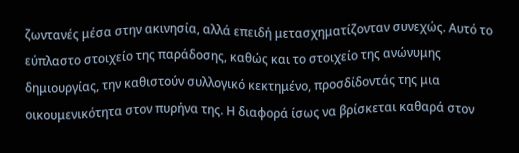ζωντανές μέσα στην ακινησία, αλλά επειδή μετασχηματίζονταν συνεχώς. Αυτό το εύπλαστο στοιχείο της παράδοσης, καθώς και το στοιχείο της ανώνυμης δημιουργίας, την καθιστούν συλλογικό κεκτημένο, προσδίδοντάς της μια οικουμενικότητα στον πυρήνα της. Η διαφορά ίσως να βρίσκεται καθαρά στον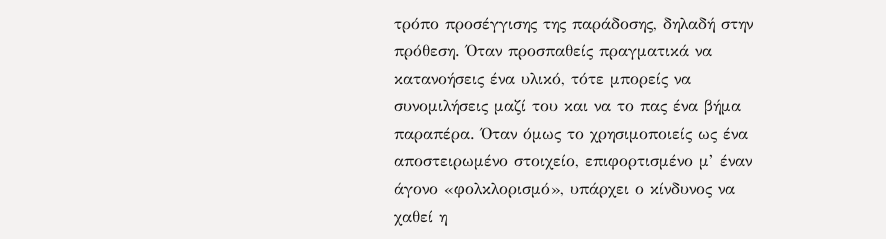τρόπο προσέγγισης της παράδοσης, δηλαδή στην πρόθεση. Όταν προσπαθείς πραγματικά να κατανοήσεις ένα υλικό, τότε μπορείς να συνομιλήσεις μαζί του και να το πας ένα βήμα παραπέρα. Όταν όμως το χρησιμοποιείς ως ένα αποστειρωμένο στοιχείο, επιφορτισμένο µ’ έναν άγονο «φολκλορισμό», υπάρχει ο κίνδυνος να χαθεί η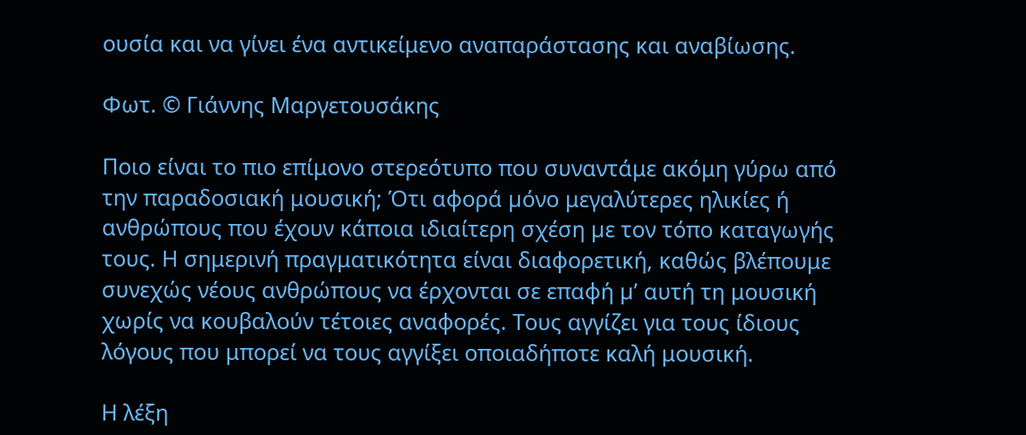ουσία και να γίνει ένα αντικείμενο αναπαράστασης και αναβίωσης.

Φωτ. © Γιάννης Μαργετουσάκης

Ποιο είναι το πιο επίμονο στερεότυπο που συναντάμε ακόμη γύρω από την παραδοσιακή μουσική; Ότι αφορά µόνο μεγαλύτερες ηλικίες ή ανθρώπους που έχουν κάποια ιδιαίτερη σχέση µε τον τόπο καταγωγής τους. Η σημερινή πραγματικότητα είναι διαφορετική, καθώς βλέπουμε συνεχώς νέους ανθρώπους να έρχονται σε επαφή µ’ αυτή τη μουσική χωρίς να κουβαλούν τέτοιες αναφορές. Τους αγγίζει για τους ίδιους λόγους που μπορεί να τους αγγίξει οποιαδήποτε καλή μουσική.

Η λέξη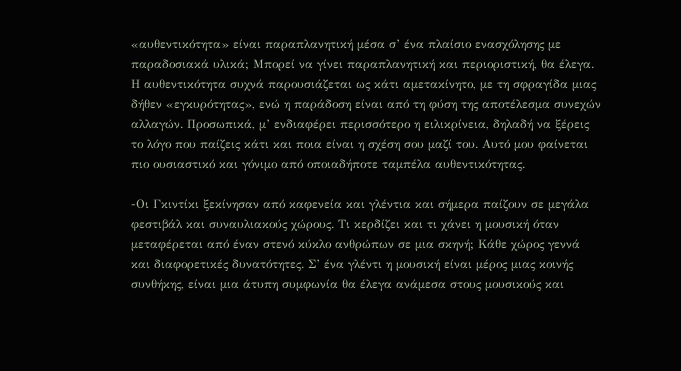«αυθεντικότητα» είναι παραπλανητική μέσα σ’ ένα πλαίσιο ενασχόλησης με παραδοσιακά υλικά; Μπορεί να γίνει παραπλανητική και περιοριστική, θα έλεγα. Η αυθεντικότητα συχνά παρουσιάζεται ως κάτι αμετακίνητο, µε τη σφραγίδα μιας δήθεν «εγκυρότητας», ενώ η παράδοση είναι από τη φύση της αποτέλεσμα συνεχών αλλαγών. Προσωπικά, µ’ ενδιαφέρει περισσότερο η ειλικρίνεια, δηλαδή να ξέρεις το λόγο που παίζεις κάτι και ποια είναι η σχέση σου μαζί του. Αυτό µου φαίνεται πιο ουσιαστικό και γόνιμο από οποιαδήποτε ταμπέλα αυθεντικότητας.

-Οι Γκιντίκι ξεκίνησαν από καφενεία και γλέντια και σήμερα παίζουν σε μεγάλα φεστιβάλ και συναυλιακούς χώρους. Τι κερδίζει και τι χάνει η μουσική όταν μεταφέρεται από έναν στενό κύκλο ανθρώπων σε μια σκηνή; Κάθε χώρος γεννά και διαφορετικές δυνατότητες. Σ’ ένα γλέντι η μουσική είναι μέρος μιας κοινής συνθήκης, είναι μια άτυπη συμφωνία θα έλεγα ανάμεσα στους μουσικούς και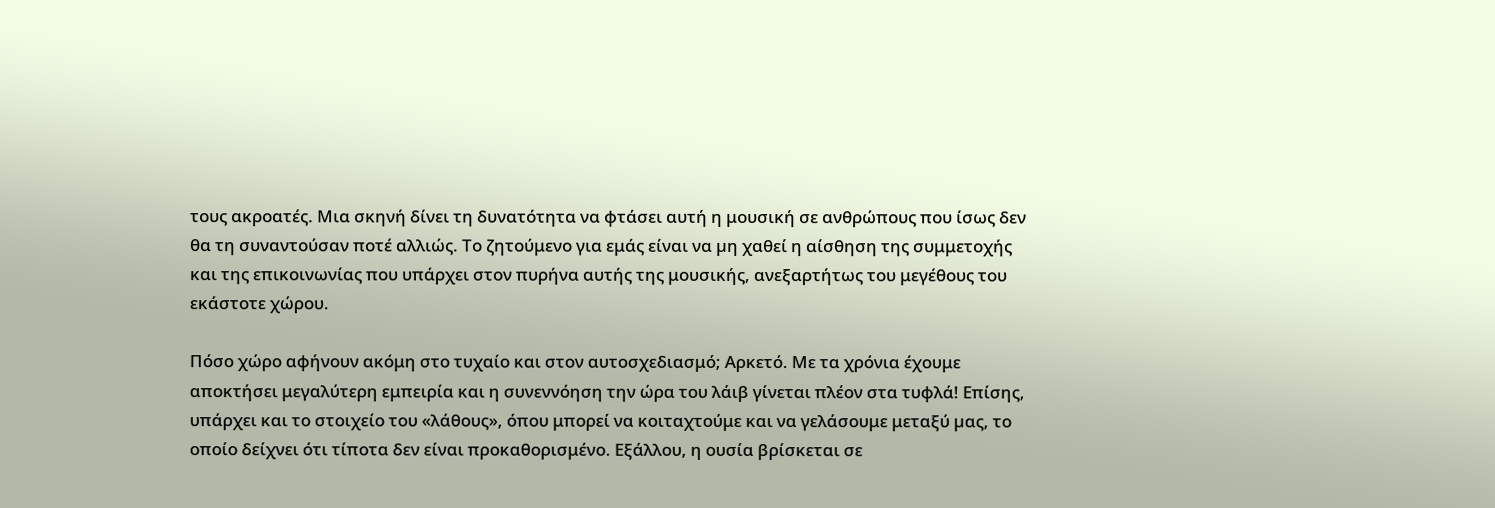τους ακροατές. Μια σκηνή δίνει τη δυνατότητα να φτάσει αυτή η μουσική σε ανθρώπους που ίσως δεν θα τη συναντούσαν ποτέ αλλιώς. Το ζητούμενο για εμάς είναι να µη χαθεί η αίσθηση της συμμετοχής και της επικοινωνίας που υπάρχει στον πυρήνα αυτής της μουσικής, ανεξαρτήτως του μεγέθους του εκάστοτε χώρου.

Πόσο χώρο αφήνουν ακόμη στο τυχαίο και στον αυτοσχεδιασμό; Αρκετό. Με τα χρόνια έχουμε αποκτήσει μεγαλύτερη εμπειρία και η συνεννόηση την ώρα του λάιβ γίνεται πλέον στα τυφλά! Επίσης, υπάρχει και το στοιχείο του «λάθους», όπου μπορεί να κοιταχτούμε και να γελάσουμε μεταξύ µας, το οποίο δείχνει ότι τίποτα δεν είναι προκαθορισμένο. Εξάλλου, η ουσία βρίσκεται σε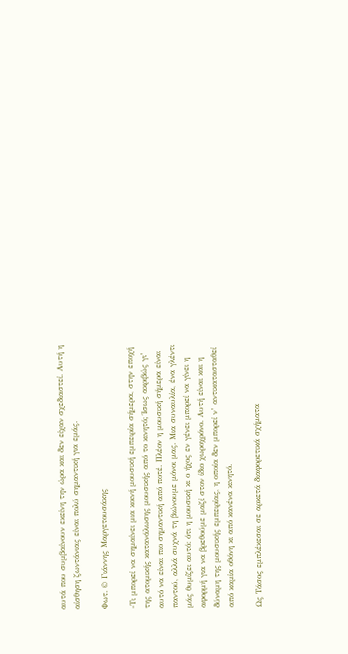αυτά που συμβαίνουν εκείνη την ώρα και δεν είχαν σχεδιαστεί. Αυτή η αίσθηση ζωντάνιας είναι πολύ σημαντική για εμάς.

Φωτ. © Γιάννης Μαργετουσάκης

-Τι μπορεί να σημαίνει μια κοινή μουσική εμπειρία σήμερα, στην εποχή της ατομικής κατανάλωσης μουσικής από το κινητό; Ίσως ακριβώς γι’ αυτό να είναι πιο σημαντική από ποτέ. Πλέον η μουσική σήμερα είναι παντού, αλλά συχνά τη βιώνουμε µόνοι µας. Μια συναυλία, ένα γλέντι μάς θυμίζει αυτό: ότι η μουσική κι ο ήχος εν γένει μπορεί να γίνει η αφορμή για να βρεθούμε μαζί στον ίδιο χωροχρόνο. Αυτή είναι και η δύναμη της μουσικής εμπειρίας, η οποία δεν μπορεί ν’ αντικατασταθεί από καμία οθόνη κι από κανένα κινητό.

Ως Τάσος εμπλέκεσαι σε αρκετά διαφορετικά σχήματα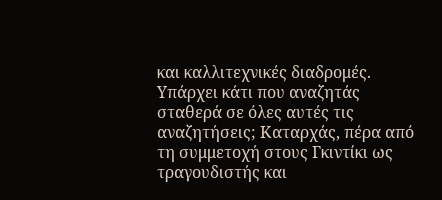και καλλιτεχνικές διαδρομές. Υπάρχει κάτι που αναζητάς σταθερά σε όλες αυτές τις αναζητήσεις; Καταρχάς, πέρα από τη συμμετοχή στους Γκιντίκι ως τραγουδιστής και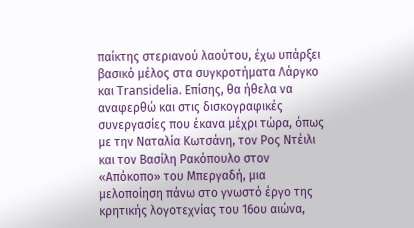παίκτης στεριανού λαούτου, έχω υπάρξει βασικό µέλος στα συγκροτήματα Λάργκο και Transidelia. Επίσης, θα ήθελα να αναφερθώ και στις δισκογραφικές συνεργασίες που έκανα μέχρι τώρα, όπως µε την Ναταλία Κωτσάνη, τον Ρος Ντέιλι και τον Βασίλη Ρακόπουλο στον «Απόκοπο» του Μπεργαδή, μια μελοποίηση πάνω στο γνωστό έργο της κρητικής λογοτεχνίας του 16ου αιώνα,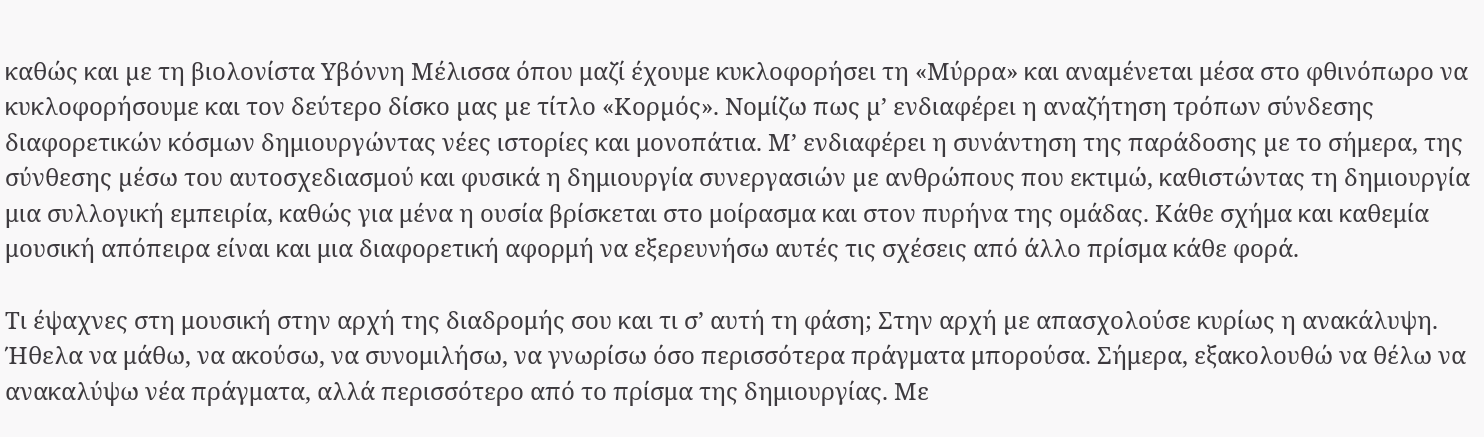καθώς και µε τη βιολονίστα Υβόννη Μέλισσα όπου μαζί έχουμε κυκλοφορήσει τη «Μύρρα» και αναμένεται μέσα στο φθινόπωρο να κυκλοφορήσουμε και τον δεύτερο δίσκο µας µε τίτλο «Κορµός». Νομίζω πως µ’ ενδιαφέρει η αναζήτηση τρόπων σύνδεσης διαφορετικών κόσμων δημιουργώντας νέες ιστορίες και μονοπάτια. Μ’ ενδιαφέρει η συνάντηση της παράδοσης µε το σήμερα, της σύνθεσης µέσω του αυτοσχεδιασμού και φυσικά η δημιουργία συνεργασιών µε ανθρώπους που εκτιμώ, καθιστώντας τη δημιουργία μια συλλογική εμπειρία, καθώς για μένα η ουσία βρίσκεται στο μοίρασμα και στον πυρήνα της ομάδας. Κάθε σχήμα και καθεμία μουσική απόπειρα είναι και μια διαφορετική αφορμή να εξερευνήσω αυτές τις σχέσεις από άλλο πρίσμα κάθε φορά.

Τι έψαχνες στη μουσική στην αρχή της διαδρομής σου και τι σ’ αυτή τη φάση; Στην αρχή µε απασχολούσε κυρίως η ανακάλυψη. Ήθελα να μάθω, να ακούσω, να συνομιλήσω, να γνωρίσω όσο περισσότερα πράγματα μπορούσα. Σήμερα, εξακολουθώ να θέλω να ανακαλύψω νέα πράγματα, αλλά περισσότερο από το πρίσμα της δημιουργίας. Με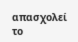απασχολεί το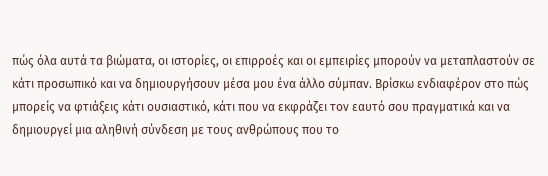πώς όλα αυτά τα βιώματα, οι ιστορίες, οι επιρροές και οι εμπειρίες μπορούν να μεταπλαστούν σε κάτι προσωπικό και να δημιουργήσουν μέσα µου ένα άλλο σύμπαν. Βρίσκω ενδιαφέρον στο πώς μπορείς να φτιάξεις κάτι ουσιαστικό, κάτι που να εκφράζει τον εαυτό σου πραγματικά και να δημιουργεί μια αληθινή σύνδεση µε τους ανθρώπους που το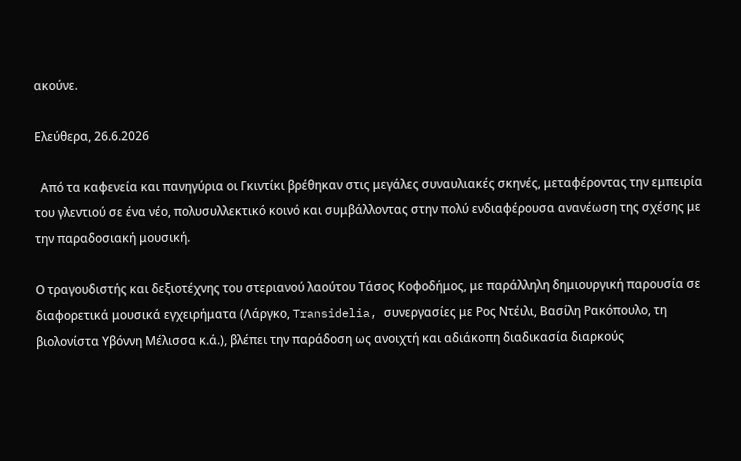ακούνε.

Ελεύθερα, 26.6.2026

  Από τα καφενεία και πανηγύρια οι Γκιντίκι βρέθηκαν στις μεγάλες συναυλιακές σκηνές, μεταφέροντας την εμπειρία του γλεντιού σε ένα νέο, πολυσυλλεκτικό κοινό και συμβάλλοντας στην πολύ ενδιαφέρουσα ανανέωση της σχέσης με την παραδοσιακή μουσική.

Ο τραγουδιστής και δεξιοτέχνης του στεριανού λαούτου Τάσος Κοφοδήμος, με παράλληλη δημιουργική παρουσία σε διαφορετικά μουσικά εγχειρήματα (Λάργκο, Transidelia, συνεργασίες με Ρος Ντέιλι, Βασίλη Ρακόπουλο, τη βιολονίστα Υβόννη Μέλισσα κ.ά.), βλέπει την παράδοση ως ανοιχτή και αδιάκοπη διαδικασία διαρκούς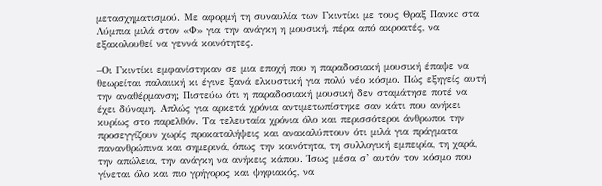μετασχηματισμού. Με αφορμή τη συναυλία των Γκιντίκι με τους Θραξ Πανκc στα Λύμπια μιλά στον «Φ» για την ανάγκη η μουσική, πέρα από ακροατές, να εξακολουθεί να γεννά κοινότητες.

–Οι Γκιντίκι εμφανίστηκαν σε μια εποχή που η παραδοσιακή μουσική έπαψε να θεωρείται παλαιική κι έγινε ξανά ελκυστική για πολύ νέο κόσμο. Πώς εξηγείς αυτή την αναθέρμανση; Πιστεύω ότι η παραδοσιακή µουσική δεν σταμάτησε ποτέ να έχει δύναμη. Απλώς για αρκετά χρόνια αντιμετωπίστηκε σαν κάτι που ανήκει κυρίως στο παρελθόν. Τα τελευταία χρόνια όλο και περισσότεροι άνθρωποι την προσεγγίζουν χωρίς προκαταλήψεις και ανακαλύπτουν ότι μιλά για πράγματα πανανθρώπινα και σημερινά, όπως την κοινότητα, τη συλλογική εμπειρία, τη χαρά, την απώλεια, την ανάγκη να ανήκεις κάπου. Ίσως μέσα σ’ αυτόν τον κόσμο που γίνεται όλο και πιο γρήγορος και ψηφιακός, να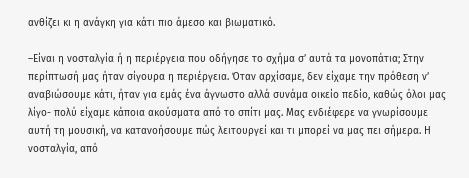ανθίζει κι η ανάγκη για κάτι πιο άμεσο και βιωματικό.

–Είναι η νοσταλγία ή η περιέργεια που οδήγησε το σχήμα σ’ αυτά τα μονοπάτια; Στην περίπτωσή µας ήταν σίγουρα η περιέργεια. Όταν αρχίσαμε, δεν είχαμε την πρόθεση ν’ αναβιώσουμε κάτι, ήταν για εμάς ένα άγνωστο αλλά συνάμα οικείο πεδίο, καθώς όλοι µας λίγο- πολύ είχαμε κάποια ακούσματα από το σπίτι µας. Μας ενδιέφερε να γνωρίσουμε αυτή τη μουσική, να κατανοήσουμε πώς λειτουργεί και τι μπορεί να µας πει σήμερα. Η νοσταλγία, από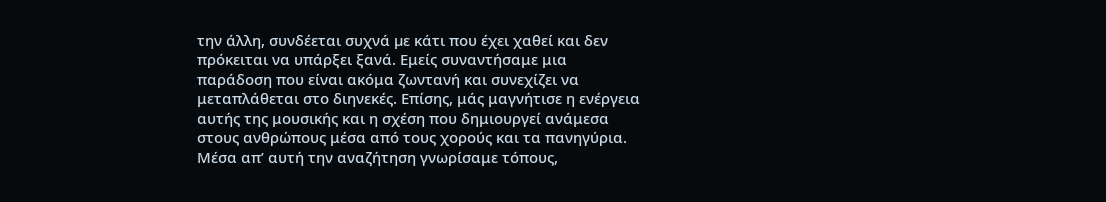την άλλη, συνδέεται συχνά µε κάτι που έχει χαθεί και δεν πρόκειται να υπάρξει ξανά. Εμείς συναντήσαμε μια παράδοση που είναι ακόμα ζωντανή και συνεχίζει να μεταπλάθεται στο διηνεκές. Επίσης, μάς μαγνήτισε η ενέργεια αυτής της μουσικής και η σχέση που δημιουργεί ανάμεσα στους ανθρώπους μέσα από τους χορούς και τα πανηγύρια. Μέσα απ’ αυτή την αναζήτηση γνωρίσαμε τόπους,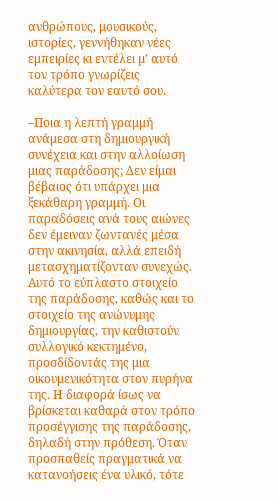ανθρώπους, μουσικούς, ιστορίες, γεννήθηκαν νέες εμπειρίες κι εντέλει µ’ αυτό τον τρόπο γνωρίζεις καλύτερα τον εαυτό σου.

–Ποια η λεπτή γραμμή ανάμεσα στη δημιουργική συνέχεια και στην αλλοίωση μιας παράδοσης; Δεν είμαι βέβαιος ότι υπάρχει μια ξεκάθαρη γραμμή. Οι παραδόσεις ανά τους αιώνες δεν έμειναν ζωντανές μέσα στην ακινησία, αλλά επειδή μετασχηματίζονταν συνεχώς. Αυτό το εύπλαστο στοιχείο της παράδοσης, καθώς και το στοιχείο της ανώνυμης δημιουργίας, την καθιστούν συλλογικό κεκτημένο, προσδίδοντάς της μια οικουμενικότητα στον πυρήνα της. Η διαφορά ίσως να βρίσκεται καθαρά στον τρόπο προσέγγισης της παράδοσης, δηλαδή στην πρόθεση. Όταν προσπαθείς πραγματικά να κατανοήσεις ένα υλικό, τότε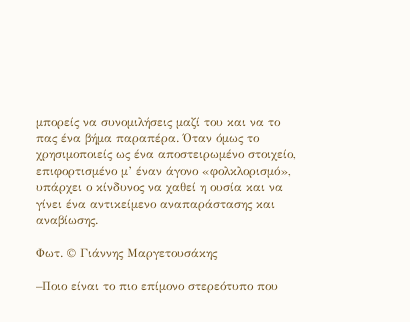μπορείς να συνομιλήσεις μαζί του και να το πας ένα βήμα παραπέρα. Όταν όμως το χρησιμοποιείς ως ένα αποστειρωμένο στοιχείο, επιφορτισμένο µ’ έναν άγονο «φολκλορισμό», υπάρχει ο κίνδυνος να χαθεί η ουσία και να γίνει ένα αντικείμενο αναπαράστασης και αναβίωσης.

Φωτ. © Γιάννης Μαργετουσάκης

–Ποιο είναι το πιο επίμονο στερεότυπο που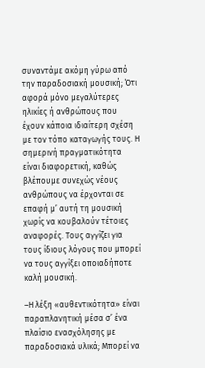συναντάμε ακόμη γύρω από την παραδοσιακή μουσική; Ότι αφορά µόνο μεγαλύτερες ηλικίες ή ανθρώπους που έχουν κάποια ιδιαίτερη σχέση µε τον τόπο καταγωγής τους. Η σημερινή πραγματικότητα είναι διαφορετική, καθώς βλέπουμε συνεχώς νέους ανθρώπους να έρχονται σε επαφή µ’ αυτή τη μουσική χωρίς να κουβαλούν τέτοιες αναφορές. Τους αγγίζει για τους ίδιους λόγους που μπορεί να τους αγγίξει οποιαδήποτε καλή μουσική.

–Η λέξη «αυθεντικότητα» είναι παραπλανητική μέσα σ’ ένα πλαίσιο ενασχόλησης με παραδοσιακά υλικά; Μπορεί να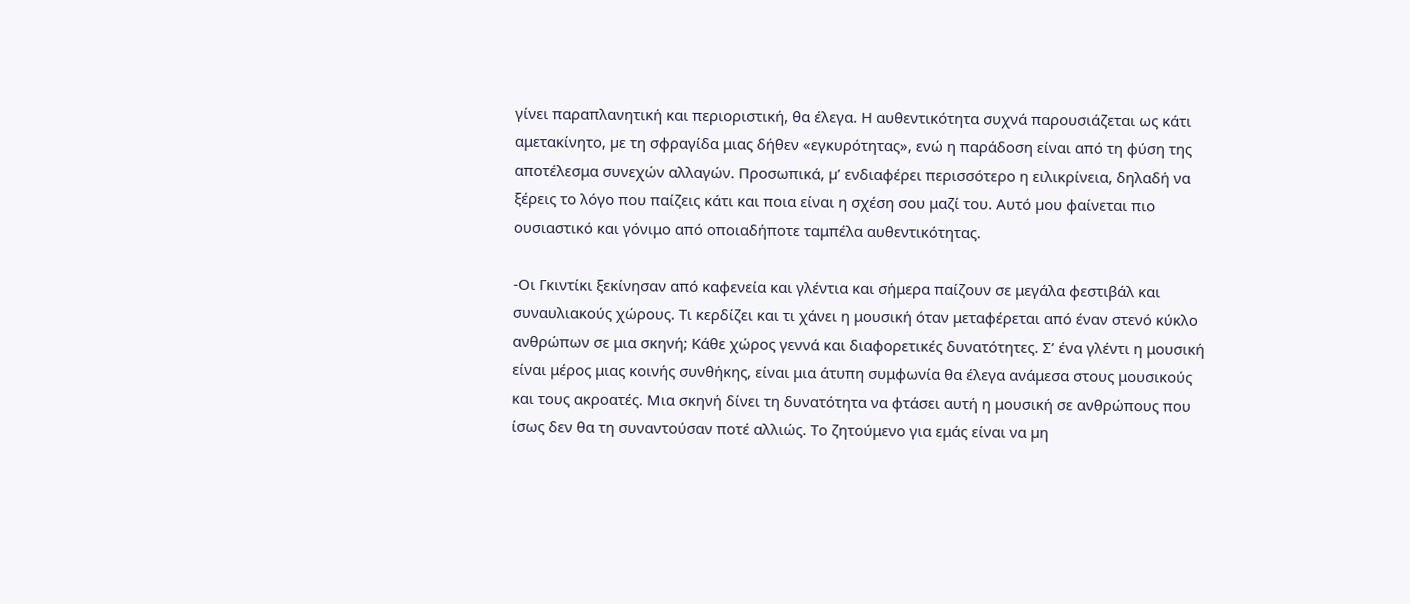γίνει παραπλανητική και περιοριστική, θα έλεγα. Η αυθεντικότητα συχνά παρουσιάζεται ως κάτι αμετακίνητο, µε τη σφραγίδα μιας δήθεν «εγκυρότητας», ενώ η παράδοση είναι από τη φύση της αποτέλεσμα συνεχών αλλαγών. Προσωπικά, µ’ ενδιαφέρει περισσότερο η ειλικρίνεια, δηλαδή να ξέρεις το λόγο που παίζεις κάτι και ποια είναι η σχέση σου μαζί του. Αυτό µου φαίνεται πιο ουσιαστικό και γόνιμο από οποιαδήποτε ταμπέλα αυθεντικότητας.

-Οι Γκιντίκι ξεκίνησαν από καφενεία και γλέντια και σήμερα παίζουν σε μεγάλα φεστιβάλ και συναυλιακούς χώρους. Τι κερδίζει και τι χάνει η μουσική όταν μεταφέρεται από έναν στενό κύκλο ανθρώπων σε μια σκηνή; Κάθε χώρος γεννά και διαφορετικές δυνατότητες. Σ’ ένα γλέντι η μουσική είναι μέρος μιας κοινής συνθήκης, είναι μια άτυπη συμφωνία θα έλεγα ανάμεσα στους μουσικούς και τους ακροατές. Μια σκηνή δίνει τη δυνατότητα να φτάσει αυτή η μουσική σε ανθρώπους που ίσως δεν θα τη συναντούσαν ποτέ αλλιώς. Το ζητούμενο για εμάς είναι να µη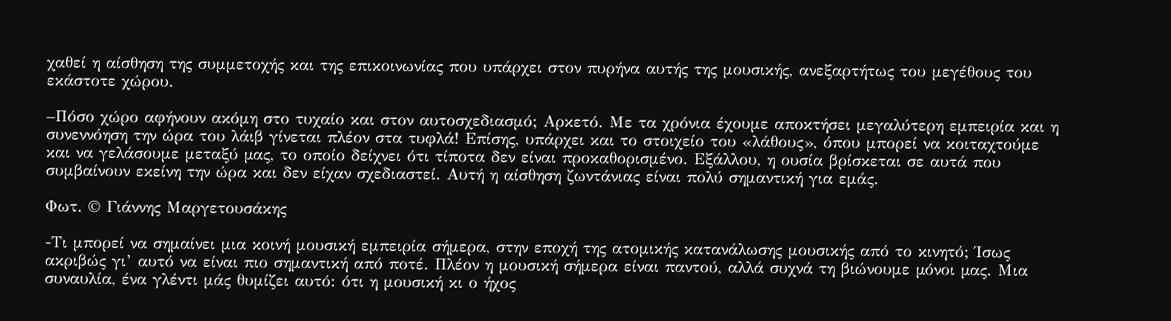χαθεί η αίσθηση της συμμετοχής και της επικοινωνίας που υπάρχει στον πυρήνα αυτής της μουσικής, ανεξαρτήτως του μεγέθους του εκάστοτε χώρου.

–Πόσο χώρο αφήνουν ακόμη στο τυχαίο και στον αυτοσχεδιασμό; Αρκετό. Με τα χρόνια έχουμε αποκτήσει μεγαλύτερη εμπειρία και η συνεννόηση την ώρα του λάιβ γίνεται πλέον στα τυφλά! Επίσης, υπάρχει και το στοιχείο του «λάθους», όπου μπορεί να κοιταχτούμε και να γελάσουμε μεταξύ µας, το οποίο δείχνει ότι τίποτα δεν είναι προκαθορισμένο. Εξάλλου, η ουσία βρίσκεται σε αυτά που συμβαίνουν εκείνη την ώρα και δεν είχαν σχεδιαστεί. Αυτή η αίσθηση ζωντάνιας είναι πολύ σημαντική για εμάς.

Φωτ. © Γιάννης Μαργετουσάκης

-Τι μπορεί να σημαίνει μια κοινή μουσική εμπειρία σήμερα, στην εποχή της ατομικής κατανάλωσης μουσικής από το κινητό; Ίσως ακριβώς γι’ αυτό να είναι πιο σημαντική από ποτέ. Πλέον η μουσική σήμερα είναι παντού, αλλά συχνά τη βιώνουμε µόνοι µας. Μια συναυλία, ένα γλέντι μάς θυμίζει αυτό: ότι η μουσική κι ο ήχος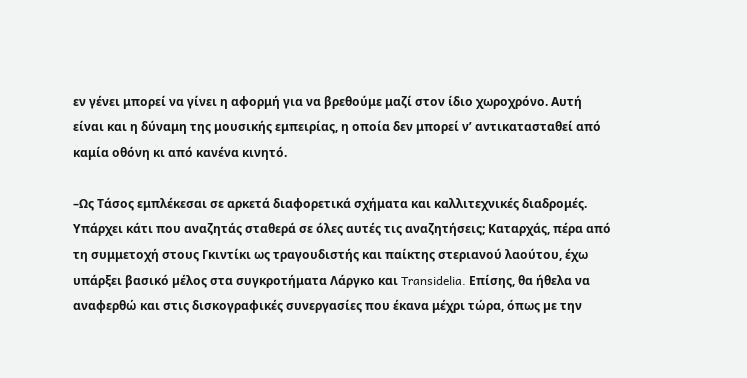εν γένει μπορεί να γίνει η αφορμή για να βρεθούμε μαζί στον ίδιο χωροχρόνο. Αυτή είναι και η δύναμη της μουσικής εμπειρίας, η οποία δεν μπορεί ν’ αντικατασταθεί από καμία οθόνη κι από κανένα κινητό.

–Ως Τάσος εμπλέκεσαι σε αρκετά διαφορετικά σχήματα και καλλιτεχνικές διαδρομές. Υπάρχει κάτι που αναζητάς σταθερά σε όλες αυτές τις αναζητήσεις; Καταρχάς, πέρα από τη συμμετοχή στους Γκιντίκι ως τραγουδιστής και παίκτης στεριανού λαούτου, έχω υπάρξει βασικό µέλος στα συγκροτήματα Λάργκο και Transidelia. Επίσης, θα ήθελα να αναφερθώ και στις δισκογραφικές συνεργασίες που έκανα μέχρι τώρα, όπως µε την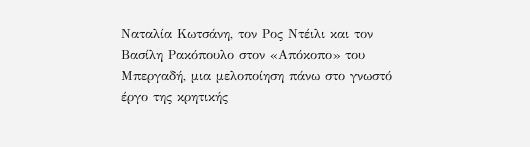Ναταλία Κωτσάνη, τον Ρος Ντέιλι και τον Βασίλη Ρακόπουλο στον «Απόκοπο» του Μπεργαδή, μια μελοποίηση πάνω στο γνωστό έργο της κρητικής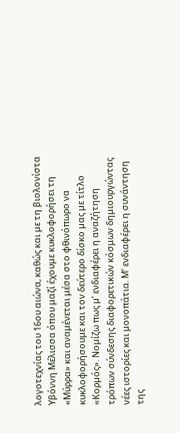λογοτεχνίας του 16ου αιώνα, καθώς και µε τη βιολονίστα Υβόννη Μέλισσα όπου μαζί έχουμε κυκλοφορήσει τη «Μύρρα» και αναμένεται μέσα στο φθινόπωρο να κυκλοφορήσουμε και τον δεύτερο δίσκο µας µε τίτλο «Κορµός». Νομίζω πως µ’ ενδιαφέρει η αναζήτηση τρόπων σύνδεσης διαφορετικών κόσμων δημιουργώντας νέες ιστορίες και μονοπάτια. Μ’ ενδιαφέρει η συνάντηση της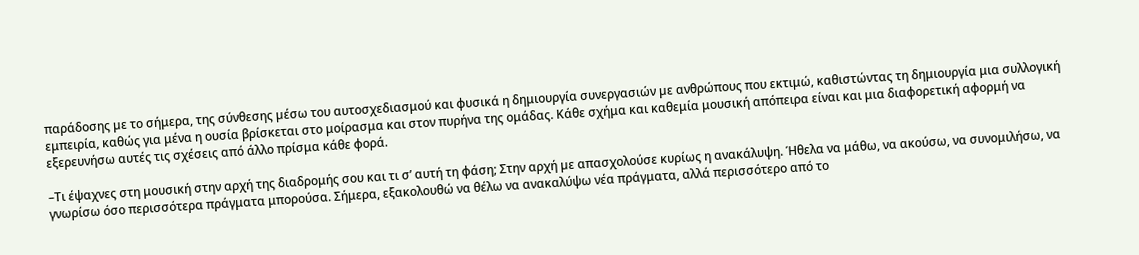παράδοσης µε το σήμερα, της σύνθεσης µέσω του αυτοσχεδιασμού και φυσικά η δημιουργία συνεργασιών µε ανθρώπους που εκτιμώ, καθιστώντας τη δημιουργία μια συλλογική εμπειρία, καθώς για μένα η ουσία βρίσκεται στο μοίρασμα και στον πυρήνα της ομάδας. Κάθε σχήμα και καθεμία μουσική απόπειρα είναι και μια διαφορετική αφορμή να εξερευνήσω αυτές τις σχέσεις από άλλο πρίσμα κάθε φορά.

–Τι έψαχνες στη μουσική στην αρχή της διαδρομής σου και τι σ’ αυτή τη φάση; Στην αρχή µε απασχολούσε κυρίως η ανακάλυψη. Ήθελα να μάθω, να ακούσω, να συνομιλήσω, να γνωρίσω όσο περισσότερα πράγματα μπορούσα. Σήμερα, εξακολουθώ να θέλω να ανακαλύψω νέα πράγματα, αλλά περισσότερο από το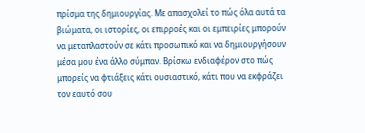πρίσμα της δημιουργίας. Με απασχολεί το πώς όλα αυτά τα βιώματα, οι ιστορίες, οι επιρροές και οι εμπειρίες μπορούν να μεταπλαστούν σε κάτι προσωπικό και να δημιουργήσουν μέσα µου ένα άλλο σύμπαν. Βρίσκω ενδιαφέρον στο πώς μπορείς να φτιάξεις κάτι ουσιαστικό, κάτι που να εκφράζει τον εαυτό σου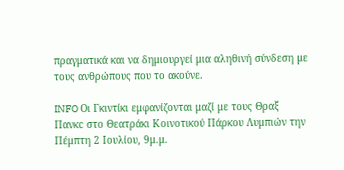πραγματικά και να δημιουργεί μια αληθινή σύνδεση µε τους ανθρώπους που το ακούνε.

INFO Οι Γκιντίκι εμφανίζονται μαζί με τους Θραξ Πανκc στο Θεατράκι Κοινοτικού Πάρκου Λυμπιών την Πέμπτη 2 Ιουλίου, 9μ.μ.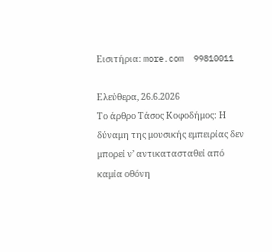Εισιτήρια: more.com  99810011

Ελεύθερα, 26.6.2026
Το άρθρο Τάσος Κοφοδήμος: Η δύναμη της μουσικής εμπειρίας δεν μπορεί ν’ αντικατασταθεί από καμία οθόνη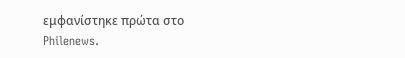εμφανίστηκε πρώτα στο Philenews.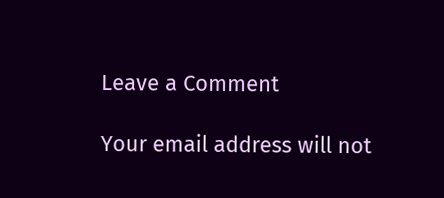Leave a Comment

Your email address will not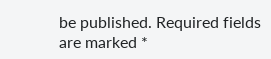be published. Required fields are marked *